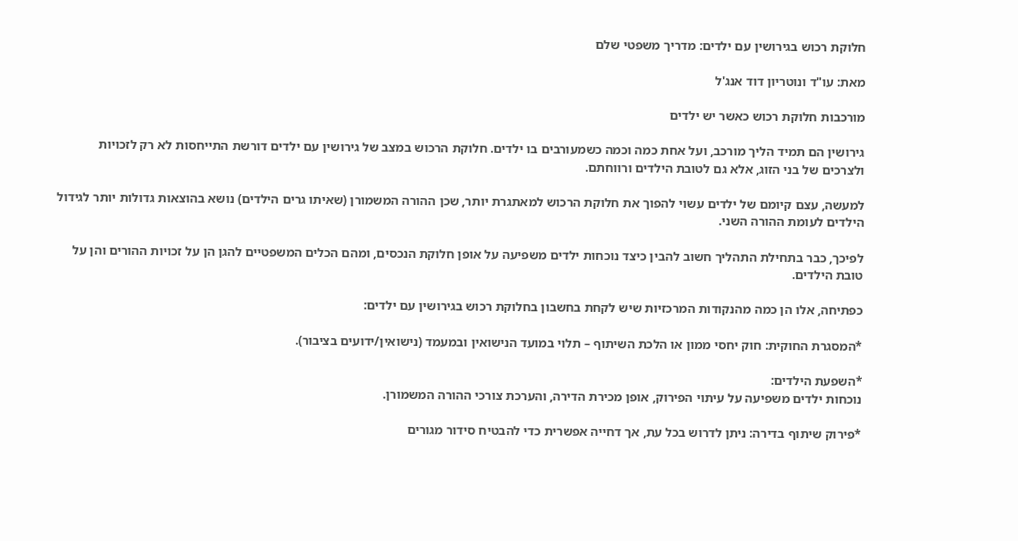חלוקת רכוש בגירושין עם ילדים: מדריך משפטי שלם

מאת: עו"ד ונוטריון דוד אנג'ל

מורכבות חלוקת רכוש כאשר יש ילדים

גירושין הם תמיד הליך מורכב, ועל אחת כמה וכמה כשמעורבים בו ילדים. חלוקת הרכוש במצב של גירושין עם ילדים דורשת התייחסות לא רק לזכויות ולצרכים של בני הזוג, אלא גם לטובת הילדים ורווחתם.

למעשה, עצם קיומם של ילדים עשוי להפוך את חלוקת הרכוש למאתגרת יותר, שכן ההורה המשמורן (שאיתו גרים הילדים) נושא בהוצאות גדולות יותר לגידול הילדים לעומת ההורה השני.

לפיכך, כבר בתחילת התהליך חשוב להבין כיצד נוכחות ילדים משפיעה על אופן חלוקת הנכסים, ומהם הכלים המשפטיים להגן הן על זכויות ההורים והן על טובת הילדים.

כפתיחה, אלו הן כמה מהנקודות המרכזיות שיש לקחת בחשבון בחלוקת רכוש בגירושין עם ילדים:

*המסגרת החוקית: חוק יחסי ממון או הלכת השיתוף – תלוי במועד הנישואין ובמעמד (נישואין/ידועים בציבור).

*השפעת הילדים:
נוכחות ילדים משפיעה על עיתוי הפירוק, אופן מכירת הדירה, והערכת צורכי ההורה המשמורן.

*פירוק שיתוף בדירה: ניתן לדרוש בכל עת, אך דחייה אפשרית כדי להבטיח סידור מגורים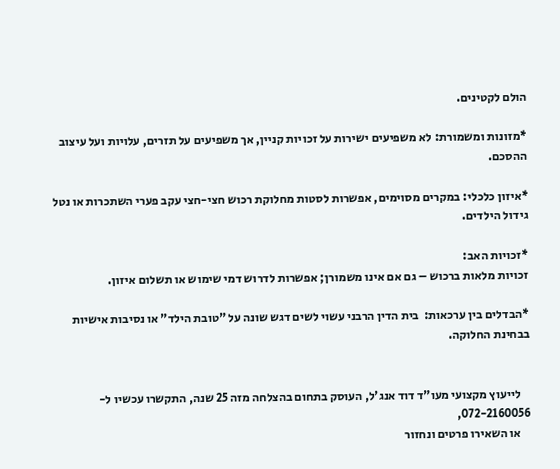הולם לקטינים.

*מזונות ומשמורת: לא משפיעים ישירות על זכויות קניין, אך משפיעים על תזרים, עלויות ועל עיצוב ההסכם.

*איזון כלכלי: במקרים מסוימים, אפשרות לסטות מחלוקת רכוש חצי-חצי עקב פערי השתכרות או נטל גידול הילדים.

*זכויות האב:
זכויות מלאות ברכוש – גם אם אינו משמורן; אפשרות לדרוש דמי שימוש או תשלום איזון.

*הבדלים בין ערכאות:  בית הדין הרבני עשוי לשים דגש שונה על "טובת הילד" או נסיבות אישיות בבחינת החלוקה.


    לייעוץ מקצועי מעו"ד דוד אנג'ל, העוסק בתחום בהצלחה מזה 25 שנה, התקשרו עכשיו ל- 072-2160056,
    או השאירו פרטים ונחזור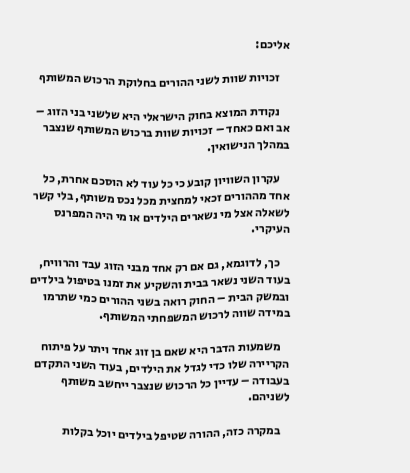אליכם:

    זכויות שוות לשני ההורים בחלוקת הרכוש המשותף

    נקודת המוצא בחוק הישראלי היא שלשני בני הזוג – אב ואם כאחד – זכויות שוות ברכוש המשותף שנצבר במהלך הנישואין.

    עקרון השוויון קובע כי כל עוד לא הוסכם אחרת, כל אחד מההורים זכאי למחצית מכל נכס משותף, בלי קשר לשאלה אצל מי נשארים הילדים או מי היה המפרנס העיקרי.

    כך, לדוגמא, גם אם רק אחד מבני הזוג עבד והרוויח, בעוד השני נשאר בבית והשקיע את זמנו בטיפול בילדים ובמשק הבית – החוק רואה בשני ההורים כמי שתרמו במידה שווה לרכוש המשפחתי המשותף.

    משמעות הדבר היא שאם בן זוג אחד ויתר על פיתוח הקריירה שלו כדי לגדל את הילדים, בעוד השני התקדם בעבודה – עדיין כל הרכוש שנצבר ייחשב משותף לשניהם.

    במקרה כזה, ההורה שטיפל בילדים יוכל בקלות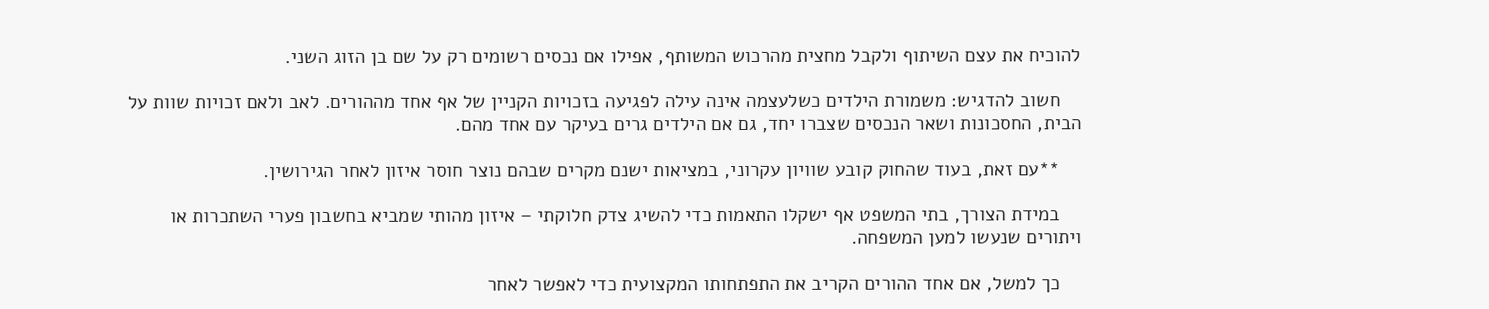להוכיח את עצם השיתוף ולקבל מחצית מהרכוש המשותף, אפילו אם נכסים רשומים רק על שם בן הזוג השני.

    חשוב להדגיש: משמורת הילדים כשלעצמה אינה עילה לפגיעה בזכויות הקניין של אף אחד מההורים. לאב ולאם זכויות שוות על הבית, החסכונות ושאר הנכסים שצברו יחד, גם אם הילדים גרים בעיקר עם אחד מהם.

    **עם זאת, בעוד שהחוק קובע שוויון עקרוני, במציאות ישנם מקרים שבהם נוצר חוסר איזון לאחר הגירושין.

    במידת הצורך, בתי המשפט אף ישקלו התאמות כדי להשיג צדק חלוקתי – איזון מהותי שמביא בחשבון פערי השתכרות או ויתורים שנעשו למען המשפחה.

    כך למשל, אם אחד ההורים הקריב את התפתחותו המקצועית כדי לאפשר לאחר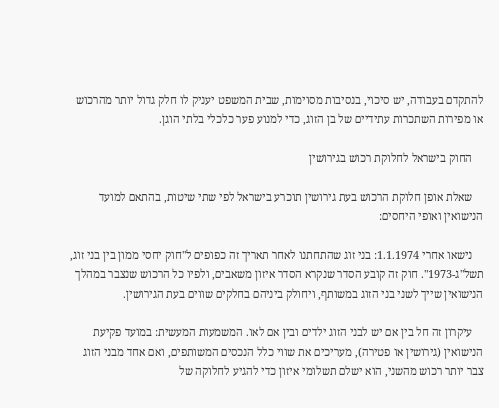להתקדם בעבודה, יש סיכוי, בנסיבות מסוימות, שבית המשפט יעניק לו חלק גדול יותר מהרכוש או מפירות השתכרות עתידיים של בן הזוג, כדי למנוע פער כלכלי בלתי הוגן.

    החוק בישראל לחלוקת רכוש בגירושין

    שאלת אופן חלוקת הרכוש בעת גירושין תוכרע בישראל לפי שתי שיטות, בהתאם למועד הנישואין ואופי היחסים:

    נישאו אחרי 1.1.1974: בני זוג שהתחתנו לאחר תאריך זה כפופים ל"חוק יחסי ממון בין בני זוג, תשל"ג-1973". חוק זה קובע הסדר שנקרא הסדר איזון משאבים, ולפיו כל הרכוש שנצבר במהלך הנישואין שייך לשני בני הזוג במשותף, ויחולק ביניהם בחלקים שווים בעת הגירושין.

    עיקרון זה חל בין אם יש לבני הזוג ילדים ובין אם לאו. המשמעות המעשית: במועד פקיעת הנישואין (גירושין או פטירה), מעריכים את שווי כלל הנכסים המשותפים, ואם אחד מבני הזוג צבר יותר רכוש מהשני, הוא ישלם תשלומי איזון כדי להגיע לחלוקה של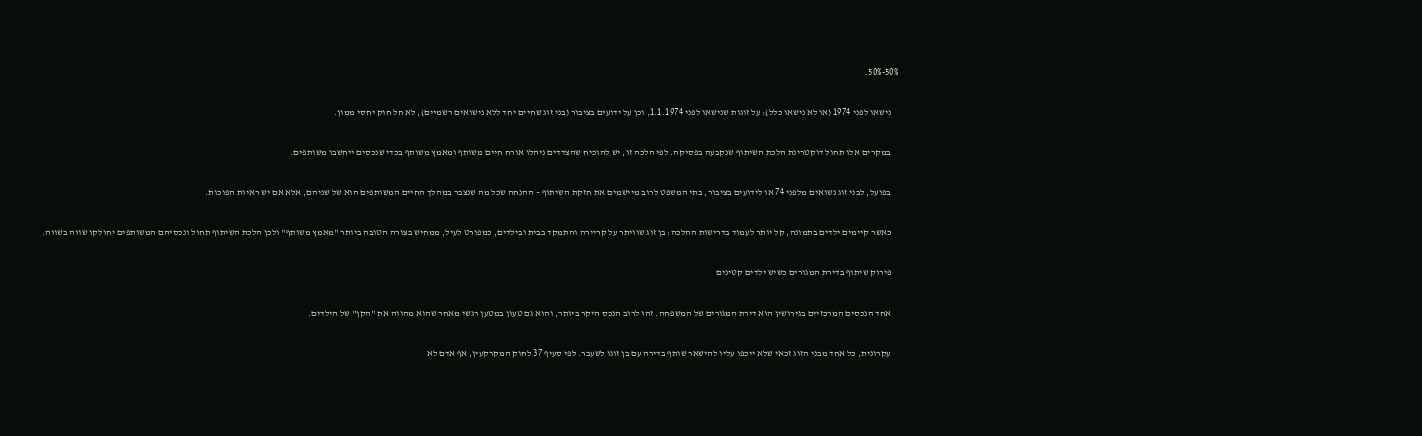50%-50%.

    נישאו לפני 1974 (או לא נישאו כלל): על זוגות שנישאו לפני 1.1.1974, וכן על ידועים בציבור (בני זוג שחיים יחד ללא נישואים רשמיים), לא חל חוק יחסי ממון.

    במקרים אלו תחול דוקטרינת הלכת השיתוף שנקבעה בפסיקה. לפי הלכה זו, יש להוכיח שהצדדים ניהלו אורח חיים משותף ומאמץ משותף בכדי שנכסים ייחשבו משותפים.

    בפועל, לבני זוג נשואים מלפני 74 או לידועים בציבור, בתי המשפט לרוב מיישמים את חזקת השיתוף – ההנחה שכל מה שנצבר במהלך החיים המשותפים הוא של שניהם, אלא אם יש ראיות הפוכות.

    כאשר קיימים ילדים בתמונה, קל יותר לעמוד בדרישות ההלכה: בן זוג שוויתר על קריירה והתמקד בבית ובילדים, כמפורט לעיל, ממחיש בצורה הטובה ביותר "מאמץ משותף" ולכן הלכת השיתוף תחול ונכסיהם המשותפים יחולקו שווה בשווה.

    פירוק שיתוף בדירת המגורים כשיש ילדים קטינים

    אחד הנכסים המרכזיים בגירושין הוא דירת המגורים של המשפחה. זהו לרוב הנכס היקר ביותר, והוא גם טעון במטען רגשי מאחר שהוא מהווה את "הקן" של הילדים.

    עקרונית, כל אחד מבני הזוג זכאי שלא ייכפו עליו להישאר שותף בדירה עם בן זוגו לשעבר. לפי סעיף 37 לחוק המקרקעין, אף אדם לא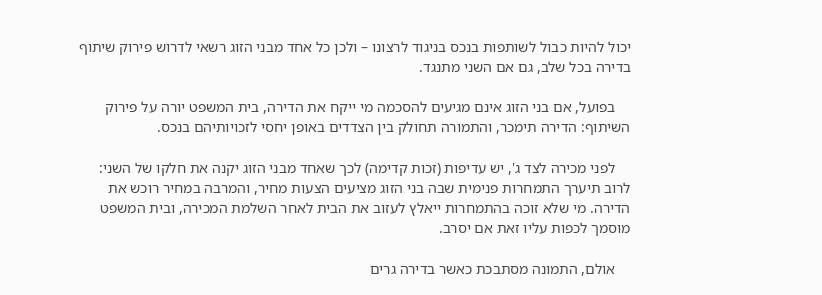יכול להיות כבול לשותפות בנכס בניגוד לרצונו – ולכן כל אחד מבני הזוג רשאי לדרוש פירוק שיתוף בדירה בכל שלב, גם אם השני מתנגד.

    בפועל, אם בני הזוג אינם מגיעים להסכמה מי ייקח את הדירה, בית המשפט יורה על פירוק השיתוף: הדירה תימכר, והתמורה תחולק בין הצדדים באופן יחסי לזכויותיהם בנכס.

    לפני מכירה לצד ג', יש עדיפות (זכות קדימה) לכך שאחד מבני הזוג יקנה את חלקו של השני: לרוב תיערך התמחרות פנימית שבה בני הזוג מציעים הצעות מחיר, והמרבה במחיר רוכש את הדירה. מי שלא זוכה בהתמחרות ייאלץ לעזוב את הבית לאחר השלמת המכירה, ובית המשפט מוסמך לכפות עליו זאת אם יסרב.

    אולם, התמונה מסתבכת כאשר בדירה גרים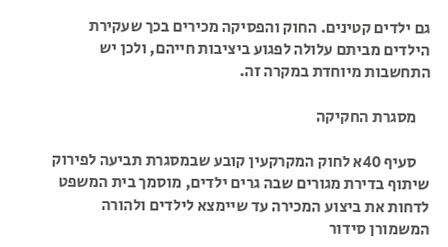גם ילדים קטינים. החוק והפסיקה מכירים בכך שעקירת הילדים מביתם עלולה לפגוע ביציבות חייהם, ולכן יש התחשבות מיוחדת במקרה זה.

    מסגרת החקיקה

    סעיף 40א לחוק המקרקעין קובע שבמסגרת תביעה לפירוק שיתוף בדירת מגורים שבה גרים ילדים, מוסמך בית המשפט לדחות את ביצוע המכירה עד שיימצא לילדים ולהורה המשמורן סידור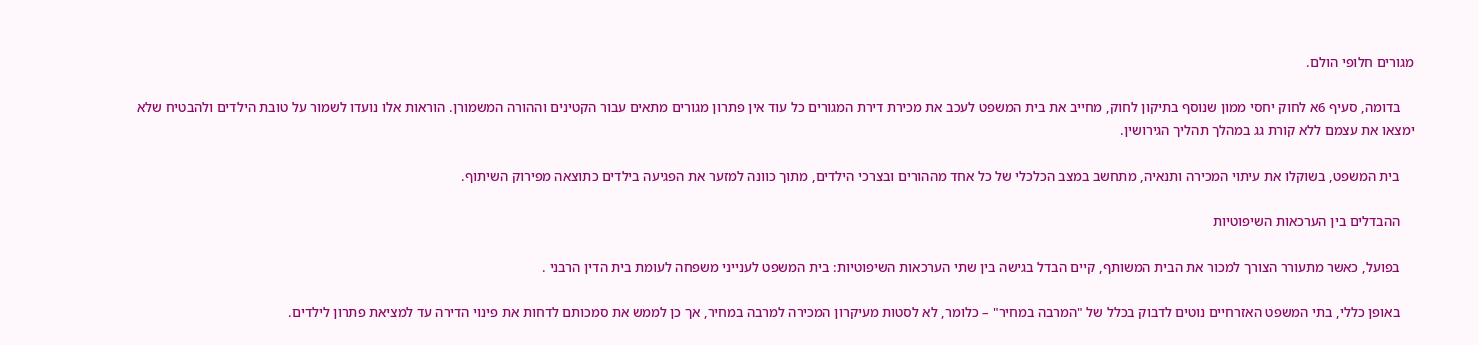מגורים חלופי הולם.

    בדומה, סעיף 6א לחוק יחסי ממון שנוסף בתיקון לחוק, מחייב את בית המשפט לעכב את מכירת דירת המגורים כל עוד אין פתרון מגורים מתאים עבור הקטינים וההורה המשמורן. הוראות אלו נועדו לשמור על טובת הילדים ולהבטיח שלא ימצאו את עצמם ללא קורת גג במהלך תהליך הגירושין.

    בית המשפט, בשוקלו את עיתוי המכירה ותנאיה, מתחשב במצב הכלכלי של כל אחד מההורים ובצרכי הילדים, מתוך כוונה למזער את הפגיעה בילדים כתוצאה מפירוק השיתוף.

    ההבדלים בין הערכאות השיפוטיות

    בפועל, כאשר מתעורר הצורך למכור את הבית המשותף, קיים הבדל בגישה בין שתי הערכאות השיפוטיות: בית המשפט לענייני משפחה לעומת בית הדין הרבני .

    באופן כללי, בתי המשפט האזרחיים נוטים לדבוק בכלל של "המרבה במחיר" – כלומר, לא לסטות מעיקרון המכירה למרבה במחיר, אך כן לממש את סמכותם לדחות את פינוי הדירה עד למציאת פתרון לילדים.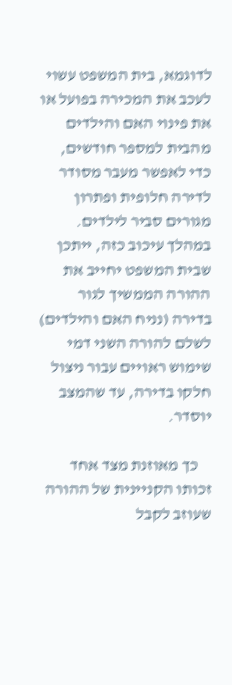לדוגמא, בית המשפט עשוי לעכב את המכירה בפועל או את פינוי האם והילדים מהבית למספר חודשים, כדי לאפשר מעבר מסודר לדירה חלופית ופתרון מגורים סביר לילדים. במהלך עיכוב כזה, ייתכן שבית המשפט יחייב את ההורה הממשיך לגור בדירה (נניח האם והילדים) לשלם להורה השני דמי שימוש ראויים עבור ניצול חלקו בדירה, עד שהמצב יוסדר.

    כך מאוזנת מצד אחד זכותו הקניינית של ההורה שעוזב לקבל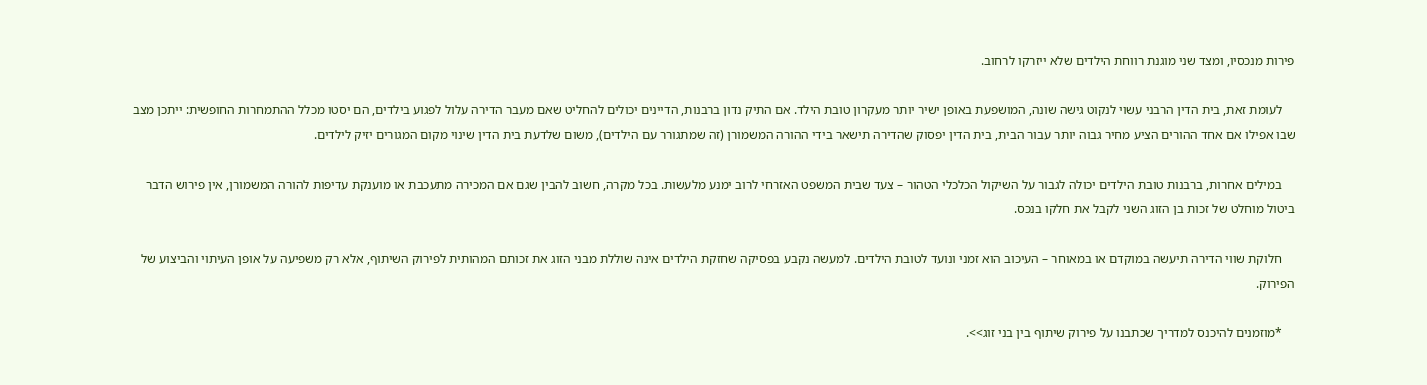פירות מנכסיו, ומצד שני מוגנת רווחת הילדים שלא ייזרקו לרחוב.

    לעומת זאת, בית הדין הרבני עשוי לנקוט גישה שונה, המושפעת באופן ישיר יותר מעקרון טובת הילד. אם התיק נדון ברבנות, הדיינים יכולים להחליט שאם מעבר הדירה עלול לפגוע בילדים, הם יסטו מכלל ההתמחרות החופשית: ייתכן מצב שבו אפילו אם אחד ההורים הציע מחיר גבוה יותר עבור הבית, בית הדין יפסוק שהדירה תישאר בידי ההורה המשמורן (זה שמתגורר עם הילדים), משום שלדעת בית הדין שינוי מקום המגורים יזיק לילדים.

    במילים אחרות, ברבנות טובת הילדים יכולה לגבור על השיקול הכלכלי הטהור – צעד שבית המשפט האזרחי לרוב ימנע מלעשות. בכל מקרה, חשוב להבין שגם אם המכירה מתעכבת או מוענקת עדיפות להורה המשמורן, אין פירוש הדבר ביטול מוחלט של זכות בן הזוג השני לקבל את חלקו בנכס.

    חלוקת שווי הדירה תיעשה במוקדם או במאוחר – העיכוב הוא זמני ונועד לטובת הילדים. למעשה נקבע בפסיקה שחזקת הילדים אינה שוללת מבני הזוג את זכותם המהותית לפירוק השיתוף, אלא רק משפיעה על אופן העיתוי והביצוע של הפירוק.

    *מוזמנים להיכנס למדריך שכתבנו על פירוק שיתוף בין בני זוג>>.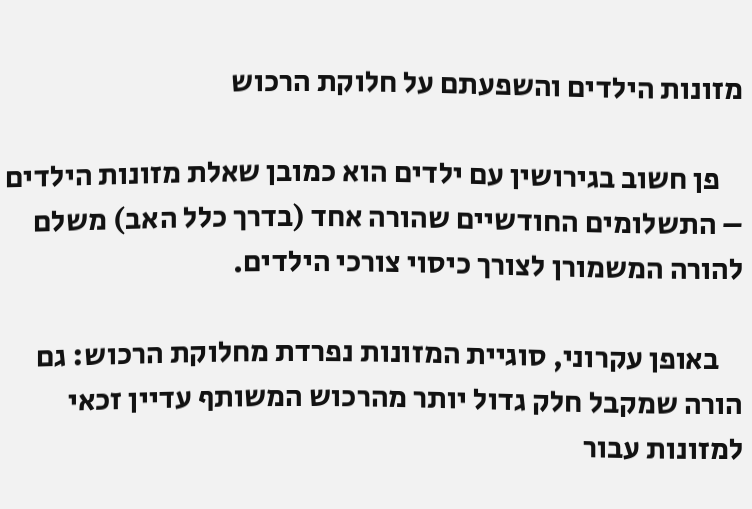מזונות הילדים והשפעתם על חלוקת הרכוש

    פן חשוב בגירושין עם ילדים הוא כמובן שאלת מזונות הילדים – התשלומים החודשיים שהורה אחד (בדרך כלל האב) משלם להורה המשמורן לצורך כיסוי צורכי הילדים.

    באופן עקרוני, סוגיית המזונות נפרדת מחלוקת הרכוש: גם הורה שמקבל חלק גדול יותר מהרכוש המשותף עדיין זכאי למזונות עבור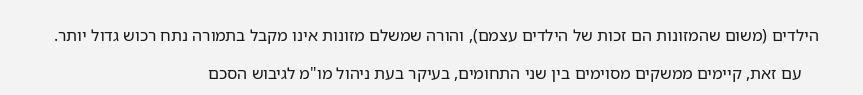הילדים (משום שהמזונות הם זכות של הילדים עצמם), והורה שמשלם מזונות אינו מקבל בתמורה נתח רכוש גדול יותר.

    עם זאת, קיימים ממשקים מסוימים בין שני התחומים, בעיקר בעת ניהול מו"מ לגיבוש הסכם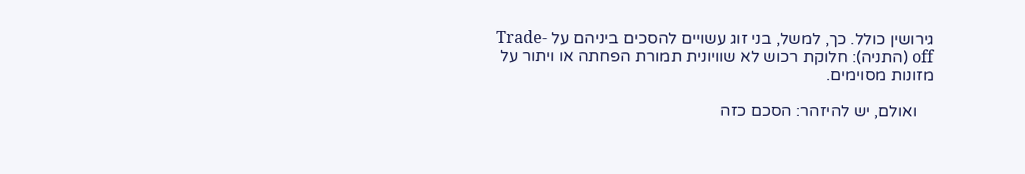גירושין כולל. כך, למשל, בני זוג עשויים להסכים ביניהם על Trade-off (התניה): חלוקת רכוש לא שוויונית תמורת הפחתה או ויתור על מזונות מסוימים.

    ואולם, יש להיזהר: הסכם כזה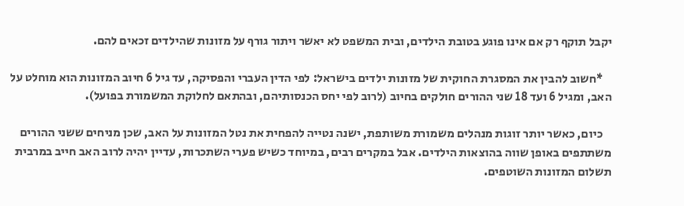יקבל תוקף רק אם אינו פוגע בטובת הילדים, ובית המשפט לא יאשר ויתור גורף על מזונות שהילדים זכאים להם.

    *חשוב להבין את המסגרת החוקית של מזונות ילדים בישראל: לפי הדין העברי והפסיקה, עד גיל 6 חיוב המזונות הוא מוחלט על האב, ומגיל 6 ועד 18 שני ההורים חולקים בחיוב (לרוב לפי יחס הכנסותיהם, ובהתאם לחלוקת המשמורת בפועל).

    כיום, כאשר יותר זוגות מנהלים משמורת משותפת, ישנה נטייה להפחית את נטל המזונות על האב, שכן מניחים ששני ההורים משתתפים באופן שווה בהוצאות הילדים. אבל במקרים רבים, במיוחד כשיש פערי השתכרות, עדיין יהיה לרוב האב חייב במרבית תשלום המזונות השוטפים.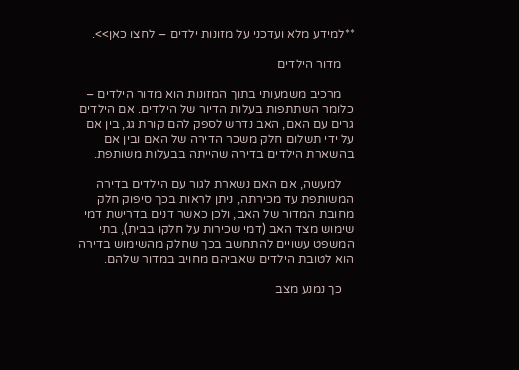**למידע מלא ועדכני על מזונות ילדים – לחצו כאן>>.

    מדור הילדים

    מרכיב משמעותי בתוך המזונות הוא מדור הילדים – כלומר השתתפות בעלות הדיור של הילדים. אם הילדים גרים עם האם, האב נדרש לספק להם קורת גג, בין אם על ידי תשלום חלק משכר הדירה של האם ובין אם בהשארת הילדים בדירה שהייתה בבעלות משותפת.

    למעשה, אם האם נשארת לגור עם הילדים בדירה המשותפת עד מכירתה, ניתן לראות בכך סיפוק חלק מחובת המדור של האב, ולכן כאשר דנים בדרישת דמי שימוש מצד האב (דמי שכירות על חלקו בבית), בתי המשפט עשויים להתחשב בכך שחלק מהשימוש בדירה הוא לטובת הילדים שאביהם מחויב במדור שלהם.

    כך נמנע מצב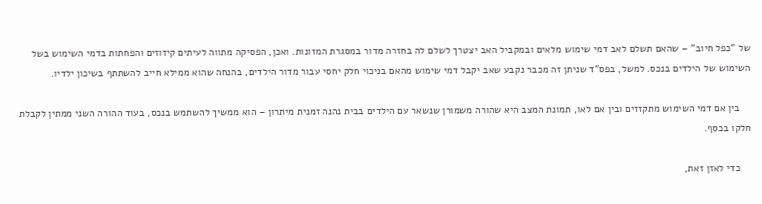של "כפל חיוב" – שהאם תשלם לאב דמי שימוש מלאים ובמקביל האב יצטרך לשלם לה בחזרה מדור במסגרת המזונות. ואכן, הפסיקה מתווה לעיתים קיזוזים והפחתות בדמי השימוש בשל השימוש של הילדים בנכס. למשל, בפס"ד שניתן זה מכבר נקבע שאב יקבל דמי שימוש מהאם בניכוי חלק יחסי עבור מדור הילדים, בהנחה שהוא ממילא חייב להשתתף בשיכון ילדיו.

    בין אם דמי השימוש מתקזזים ובין אם לאו, תמונת המצב היא שהורה משמורן שנשאר עם הילדים בבית נהנה זמנית מיתרון – הוא ממשיך להשתמש בנכס, בעוד ההורה השני ממתין לקבלת חלקו בכסף.

    כדי לאזן זאת,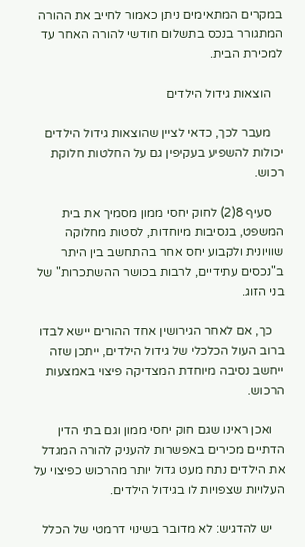במקרים המתאימים ניתן כאמור לחייב את ההורה המתגורר בנכס בתשלום חודשי להורה האחר עד למכירת הבית.

    הוצאות גידול הילדים

    מעבר לכך, כדאי לציין שהוצאות גידול הילדים יכולות להשפיע בעקיפין גם על החלטות חלוקת רכוש.

    סעיף 8(2) לחוק יחסי ממון מסמיך את בית המשפט, בנסיבות מיוחדות, לסטות מחלוקה שוויונית ולקבוע יחס אחר בהתחשב בין היתר ב"נכסים עתידיים, לרבות בכושר ההשתכרות" של בני הזוג.

    כך, אם לאחר הגירושין אחד ההורים יישא לבדו ברוב העול הכלכלי של גידול הילדים, ייתכן שזה ייחשב נסיבה מיוחדת המצדיקה פיצוי באמצעות הרכוש.

    ואכן ראינו שגם חוק יחסי ממון וגם בתי הדין הדתיים מכירים באפשרות להעניק להורה המגדל את הילדים נתח מעט גדול יותר מהרכוש כפיצוי על העלויות שצפויות לו בגידול הילדים.

    יש להדגיש: לא מדובר בשינוי דרמטי של הכלל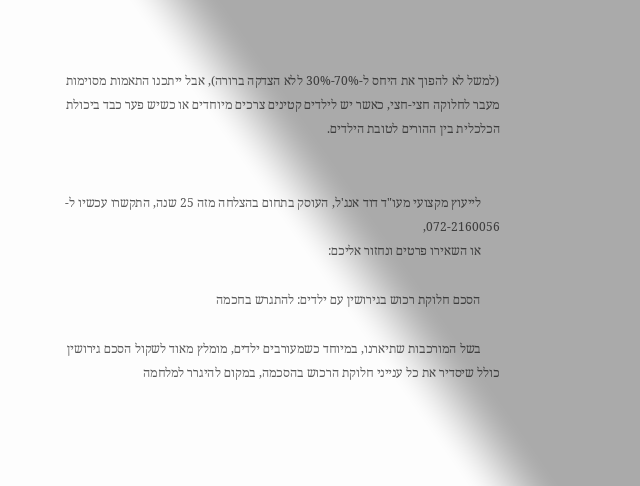(למשל לא להפוך את היחס ל-70%-30% ללא הצדקה ברורה), אבל ייתכנו התאמות מסוימות מעבר לחלוקה חצי-חצי, כאשר יש לילדים קטינים צרכים מיוחדים או כשיש פער כבד ביכולת הכלכלית בין ההורים לטובת הילדים.


      לייעוץ מקצועי מעו"ד דוד אנג'ל, העוסק בתחום בהצלחה מזה 25 שנה, התקשרו עכשיו ל- 072-2160056,
      או השאירו פרטים ונחזור אליכם:

      הסכם חלוקת רכוש בגירושין עם ילדים: להתגרש בחכמה

      בשל המורכבות שתיארנו, במיוחד כשמעורבים ילדים, מומלץ מאוד לשקול הסכם גירושין כולל שיסדיר את כל ענייני חלוקת הרכוש בהסכמה, במקום להיגרר למלחמה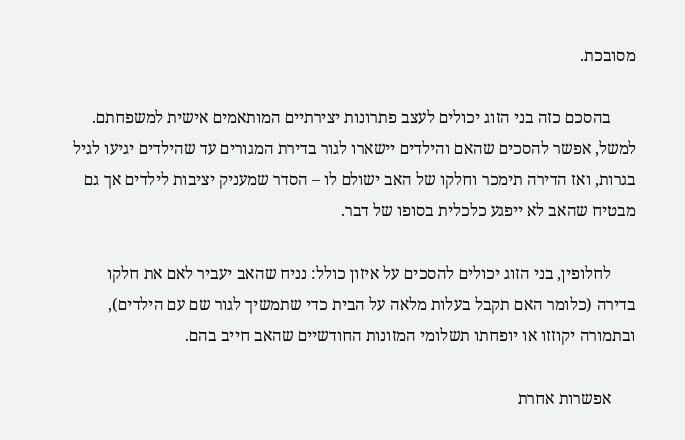מסובכת.

      בהסכם כזה בני הזוג יכולים לעצב פתרונות יצירתיים המותאמים אישית למשפחתם. למשל, אפשר להסכים שהאם והילדים יישארו לגור בדירת המגורים עד שהילדים יגיעו לגיל בגרות, ואז הדירה תימכר וחלקו של האב ישולם לו – הסדר שמעניק יציבות לילדים אך גם מבטיח שהאב לא ייפגע כלכלית בסופו של דבר.

      לחלופין, בני הזוג יכולים להסכים על איזון כולל: נניח שהאב יעביר לאם את חלקו בדירה (כלומר האם תקבל בעלות מלאה על הבית כדי שתמשיך לגור שם עם הילדים), ובתמורה יקוזזו או יופחתו תשלומי המזונות החודשיים שהאב חייב בהם.

      אפשרות אחרת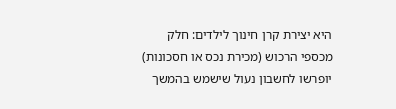היא יצירת קרן חינוך לילדים: חלק מכספי הרכוש (מכירת נכס או חסכונות) יופרשו לחשבון נעול שישמש בהמשך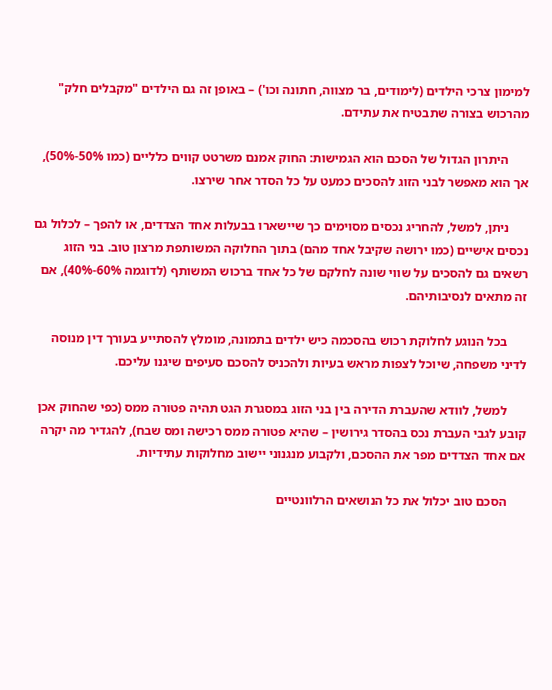למימון צרכי הילדים (לימודים, בר מצווה, חתונה וכו') – באופן זה גם הילדים "מקבלים חלק" מהרכוש בצורה שתבטיח את עתידם.

      היתרון הגדול של הסכם הוא הגמישות: החוק אמנם משרטט קווים כלליים (כמו 50%-50%), אך הוא מאפשר לבני הזוג להסכים כמעט על כל הסדר אחר שירצו.

      ניתן, למשל, להחריג נכסים מסוימים כך שיישארו בבעלות אחד הצדדים, או להפך – לכלול גם נכסים אישיים (כמו ירושה שקיבל אחד מהם) בתוך החלוקה המשותפת מרצון טוב. בני הזוג רשאים גם להסכים על שווי שונה לחלקם של כל אחד ברכוש המשותף (לדוגמה 60%-40%), אם זה מתאים לנסיבותיהם.

      בכל הנוגע לחלוקת רכוש בהסכמה כיש ילדים בתמונה, מומלץ להסתייע בעורך דין מנוסה לדיני משפחה, שיוכל לצפות מראש בעיות ולהכניס להסכם סעיפים שיגנו עליכם.

      למשל, לוודא שהעברת הדירה בין בני הזוג במסגרת הגט תהיה פטורה ממס (כפי שהחוק אכן קובע לגבי העברת נכס בהסדר גירושין – שהיא פטורה ממס רכישה ומס שבח), להגדיר מה יקרה אם אחד הצדדים מפר את ההסכם, ולקבוע מנגנוני יישוב מחלוקות עתידיות.

      הסכם טוב יכלול את כל הנושאים הרלוונטיים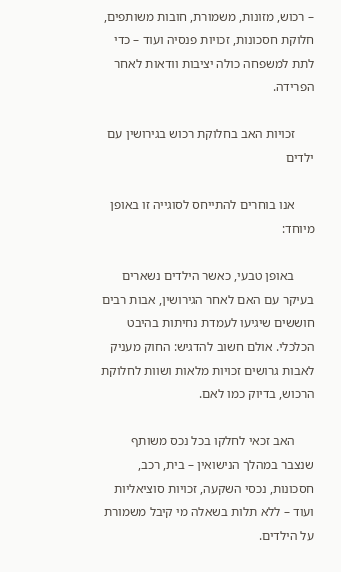– רכוש, מזונות, משמורת, חובות משותפים, חלוקת חסכונות, זכויות פנסיה ועוד – כדי לתת למשפחה כולה יציבות וודאות לאחר הפרידה.

      זכויות האב בחלוקת רכוש בגירושין עם ילדים

      אנו בוחרים להתייחס לסוגייה זו באופן מיוחד:

      באופן טבעי, כאשר הילדים נשארים בעיקר עם האם לאחר הגירושין, אבות רבים חוששים שיגיעו לעמדת נחיתות בהיבט הכלכלי. אולם חשוב להדגיש: החוק מעניק לאבות גרושים זכויות מלאות ושוות לחלוקת הרכוש, בדיוק כמו לאם.

      האב זכאי לחלקו בכל נכס משותף שנצבר במהלך הנישואין – בית, רכב, חסכונות, נכסי השקעה, זכויות סוציאליות ועוד – ללא תלות בשאלה מי קיבל משמורת על הילדים.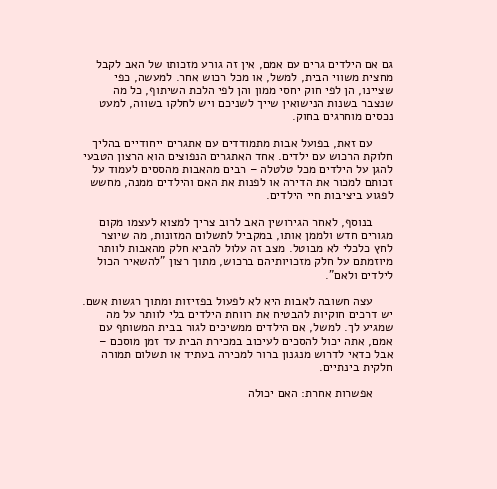גם אם הילדים גרים עם אמם, אין זה גורע מזכותו של האב לקבל מחצית משווי הבית, למשל, או מכל רכוש אחר. למעשה, כפי שציינו, הן לפי חוק יחסי ממון והן לפי הלכת השיתוף, כל מה שנצבר בשנות הנישואין שייך לשניכם ויש לחלקו בשווה, למעט נכסים מוחרגים בחוק.

      עם זאת, בפועל אבות מתמודדים עם אתגרים ייחודיים בהליך חלוקת הרכוש עם ילדים. אחד האתגרים הנפוצים הוא הרצון הטבעי להגן על הילדים מכל טלטלה – רבים מהאבות מהססים לעמוד על זכותם למכור את הדירה או לפנות את האם והילדים ממנה, מחשש לפגוע ביציבות חיי הילדים.

      בנוסף, לאחר הגירושין האב לרוב צריך למצוא לעצמו מקום מגורים חדש ולממן אותו, במקביל לתשלום המזונות, מה שיוצר לחץ כלכלי לא מבוטל. מצב זה עלול להביא חלק מהאבות לוותר מיוזמתם על חלק מזכויותיהם ברכוש, מתוך רצון "להשאיר הכול לילדים ולאם".

      עצה חשובה לאבות היא לא לפעול בפזיזות ומתוך רגשות אשם. יש דרכים חוקיות להבטיח את רווחת הילדים בלי לוותר על מה שמגיע לך. למשל, אם הילדים ממשיכים לגור בבית המשותף עם אמם, אתה יכול להסכים לעיכוב במכירת הבית עד זמן מוסכם – אבל כדאי לדרוש מנגנון ברור למכירה בעתיד או תשלום תמורה חלקית בינתיים.

      אפשרות אחרת: האם יכולה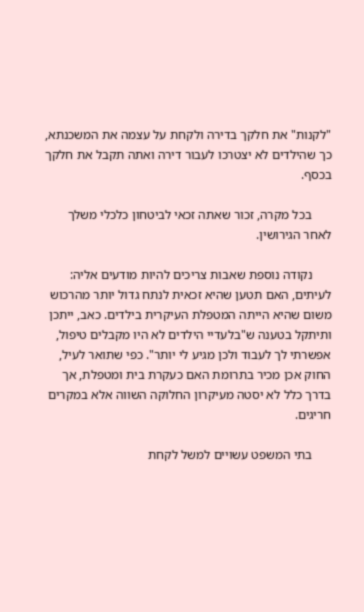"לקנות" את חלקך בדירה ולקחת על עצמה את המשכנתא, כך שהילדים לא יצטרכו לעבור דירה ואתה תקבל את חלקך בכסף.

      בכל מקרה, זכור שאתה זכאי לביטחון כלכלי משלך לאחר הגירושין.

      נקודה נוספת שאבות צריכים להיות מודעים אליה: לעיתים, האם תטען שהיא זכאית לנתח גדול יותר מהרכוש משום שהיא הייתה המטפלת העיקרית בילדים. כאב, ייתכן ותיתקל בטענה ש"בלעדיי הילדים לא היו מקבלים טיפול, אפשרתי לך לעבוד ולכן מגיע לי יותר". כפי שתואר לעיל, החוק אכן מכיר בתרומת האם כעקרת בית ומטפלת, אך בדרך כלל לא יסטה מעיקרון החלוקה השווה אלא במקרים חריגים.

      בתי המשפט עשויים למשל לקחת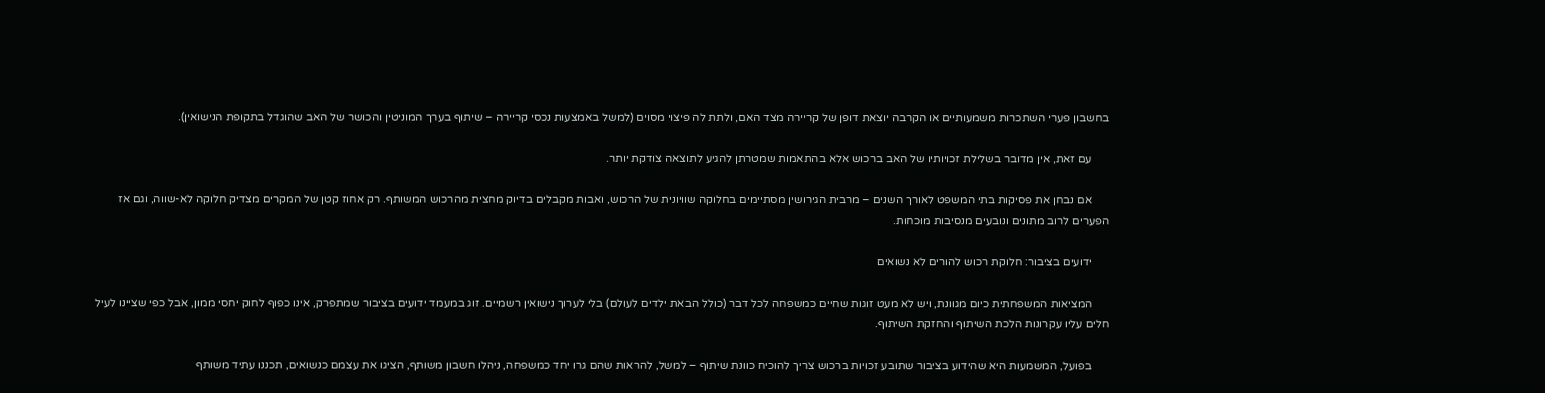בחשבון פערי השתכרות משמעותיים או הקרבה יוצאת דופן של קריירה מצד האם, ולתת לה פיצוי מסוים (למשל באמצעות נכסי קריירה – שיתוף בערך המוניטין והכושר של האב שהוגדל בתקופת הנישואין).

      עם זאת, אין מדובר בשלילת זכויותיו של האב ברכוש אלא בהתאמות שמטרתן להגיע לתוצאה צודקת יותר.

      אם נבחן את פסיקות בתי המשפט לאורך השנים – מרבית הגירושין מסתיימים בחלוקה שוויונית של הרכוש, ואבות מקבלים בדיוק מחצית מהרכוש המשותף. רק אחוז קטן של המקרים מצדיק חלוקה לא-שווה, וגם אז הפערים לרוב מתונים ונובעים מנסיבות מוכחות.

      ידועים בציבור: חלוקת רכוש להורים לא נשואים

      המציאות המשפחתית כיום מגוונת, ויש לא מעט זוגות שחיים כמשפחה לכל דבר (כולל הבאת ילדים לעולם) בלי לערוך נישואין רשמיים. זוג במעמד ידועים בציבור שמתפרק, אינו כפוף לחוק יחסי ממון, אבל כפי שציינו לעיל חלים עליו עקרונות הלכת השיתוף והחזקת השיתוף.

      בפועל, המשמעות היא שהידוע בציבור שתובע זכויות ברכוש צריך להוכיח כוונת שיתוף – למשל, להראות שהם גרו יחד כמשפחה, ניהלו חשבון משותף, הציגו את עצמם כנשואים, תכננו עתיד משותף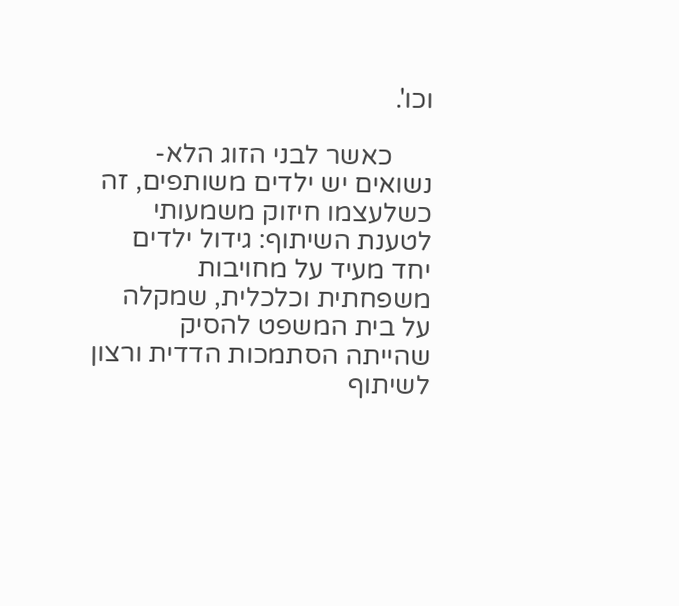וכו'.

      כאשר לבני הזוג הלא-נשואים יש ילדים משותפים, זה כשלעצמו חיזוק משמעותי לטענת השיתוף: גידול ילדים יחד מעיד על מחויבות משפחתית וכלכלית, שמקלה על בית המשפט להסיק שהייתה הסתמכות הדדית ורצון לשיתוף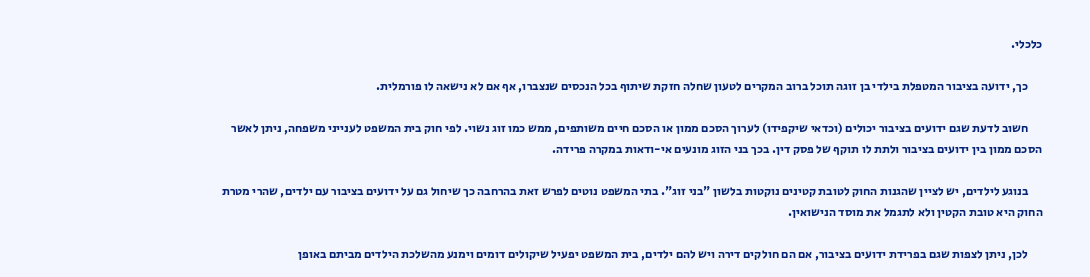כלכלי.

      כך, ידועה בציבור המטפלת בילדי בן זוגה תוכל ברוב המקרים לטעון שחלה חזקת שיתוף בכל הנכסים שנצברו, אף אם לא נישאה לו פורמלית.

      חשוב לדעת שגם ידועים בציבור יכולים (וכדאי שיקפידו) לערוך הסכם ממון או הסכם חיים משותפים, ממש כמו זוג נשוי. לפי חוק בית המשפט לענייני משפחה, ניתן לאשר הסכם ממון בין ידועים בציבור ולתת לו תוקף של פסק דין. בכך בני הזוג מונעים אי-ודאות במקרה פרידה.

      בנוגע לילדים, יש לציין שהגנות החוק לטובת קטינים נוקטות בלשון "בני זוג". בתי המשפט נוטים לפרש זאת בהרחבה כך שיחול גם על ידועים בציבור עם ילדים, שהרי מטרת החוק היא טובת הקטין ולא לתגמל את מוסד הנישואין.

      לכן, ניתן לצפות שגם בפרידת ידועים בציבור, אם הם חולקים דירה ויש להם ילדים, בית המשפט יפעיל שיקולים דומים וימנע מהשלכת הילדים מביתם באופן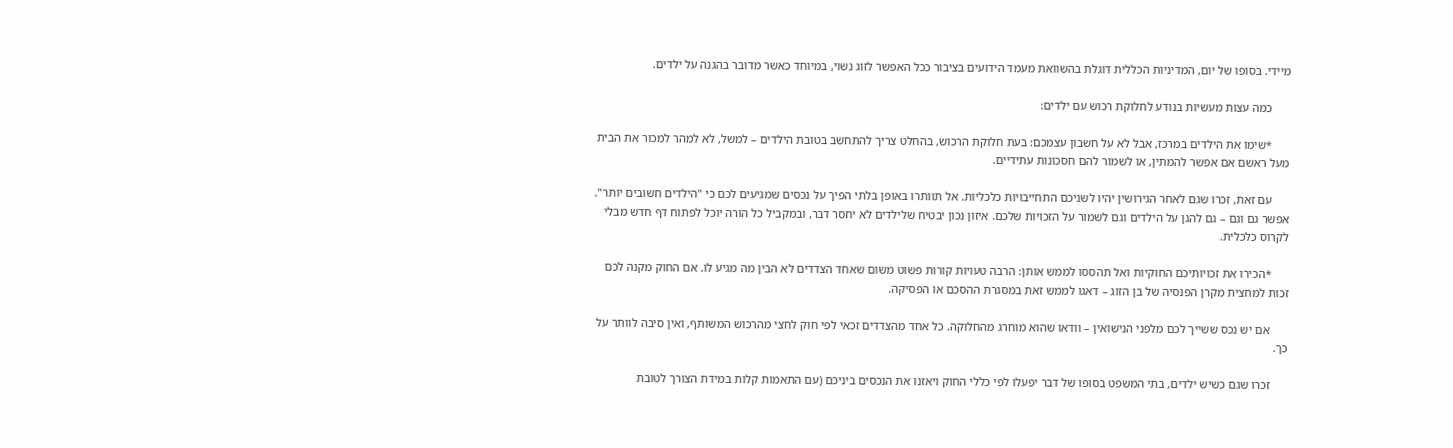מיידי. בסופו של יום, המדיניות הכללית דוגלת בהשוואת מעמד הידועים בציבור ככל האפשר לזוג נשוי, במיוחד כאשר מדובר בהגנה על ילדים.

      כמה עצות מעשיות בנודע לחלוקת רכוש עם ילדים:

      *שימו את הילדים במרכז, אבל לא על חשבון עצמכם: בעת חלוקת הרכוש, בהחלט צריך להתחשב בטובת הילדים – למשל, לא למהר למכור את הבית מעל ראשם אם אפשר להמתין, או לשמור להם חסכונות עתידיים.

      עם זאת, זכרו שגם לאחר הגירושין יהיו לשניכם התחייבויות כלכליות. אל תוותרו באופן בלתי הפיך על נכסים שמגיעים לכם כי "הילדים חשובים יותר". אפשר גם וגם – גם להגן על הילדים וגם לשמור על הזכויות שלכם. איזון נכון יבטיח שלילדים לא יחסר דבר, ובמקביל כל הורה יוכל לפתוח דף חדש מבלי לקרוס כלכלית.

      *הכירו את זכויותיכם החוקיות ואל תהססו לממש אותן: הרבה טעויות קורות פשוט משום שאחד הצדדים לא הבין מה מגיע לו. אם החוק מקנה לכם זכות למחצית מקרן הפנסיה של בן הזוג – דאגו לממש זאת במסגרת ההסכם או הפסיקה.

      אם יש נכס ששייך לכם מלפני הנישואין – וודאו שהוא מוחרג מהחלוקה. כל אחד מהצדדים זכאי לפי חוק לחצי מהרכוש המשותף, ואין סיבה לוותר על כך.

      זכרו שגם כשיש ילדים, בתי המשפט בסופו של דבר יפעלו לפי כללי החוק ויאזנו את הנכסים ביניכם (עם התאמות קלות במידת הצורך לטובת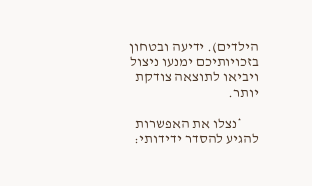הילדים). ידיעה ובטחון בזכויותיכם ימנעו ניצול ויביאו לתוצאה צודקת יותר.

      *נצלו את האפשרות להגיע להסדר ידידותי: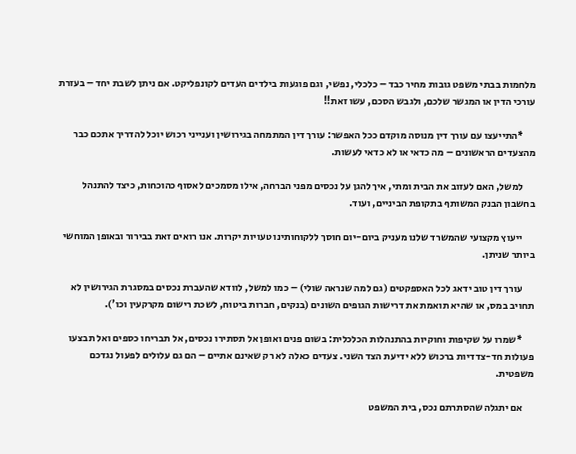מלחמות בבתי משפט גובות מחיר כבד – כלכלי, נפשי, וגם פוגעות בילדים העדים לקונפליקט. אם ניתן לשבת יחד – בעזרת עורכי הדין או המגשר שלכם, ולגבש הסכם, עשו זאת!!

      *התייעצו עם עורך דין מנוסה מוקדם ככל האפשר: עורך דין המתמחה בגירושין וענייני רכוש יוכל להדריך אתכם כבר מהצעדים הראשונים – מה כדאי או לא כדאי לעשות.

      למשל, האם לעזוב את הבית ומתי, איך להגן על נכסים מפני הברחה, אילו מסמכים לאסוף כהוכחות, כיצד להתנהל בחשבון הבנק המשותף בתקופת הביניים, ועוד.

      ייעוץ מקצועי שהמשרד שלנו מעניק ביום-יום חוסך ללקוחותינו טעויות יקרות. אנו רואים זאת בבירור ובאופן המוחשי ביותר שניתן.

      עורך דין טוב ידאג לכל האספקטים (גם למה שנראה שולי) – כמו למשל, לוודא שהעברת נכסים במסגרת הגירושין לא תחויב במס, או שהיא תואמת את דרישות הגופים השונים (בנקים, חברות ביטוח, לשכת רישום מקרקעין וכו').

      *שמרו על שקיפות וחוקיות בהתנהלות הכלכלית: בשום פנים ואופן אל תסתירו נכסים, אל תבריחו כספים ואל תבצעו פעולות חד-צדדיות ברכוש ללא ידיעת הצד השני. צעדים כאלה לא רק שאינם אתיים – הם גם עלולים לפעול נגדכם משפטית.

      אם יתגלה שהסתרתם נכס, בית המשפט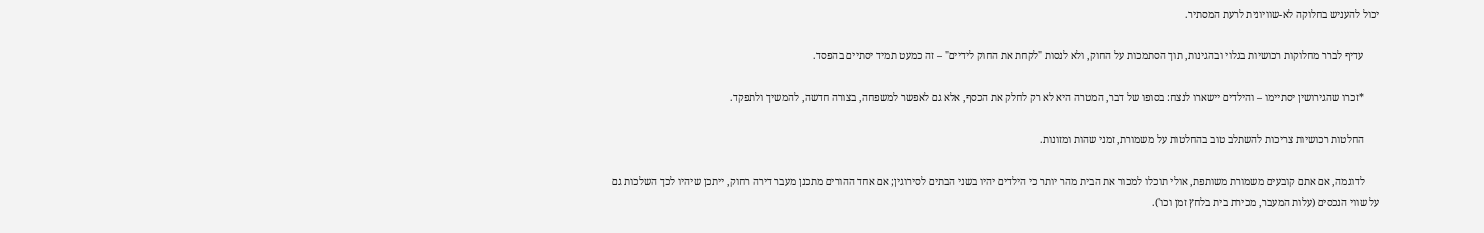יכול להעניש בחלוקה לא-שוויונית לרעת המסתיר.

      עדיף לברר מחלוקות רכושיות בגלוי ובהגינות, תוך הסתמכות על החוק, ולא לנסות "לקחת את החוק לידיים" – זה כמעט תמיד יסתיים בהפסד.

      *זכרו שהגירושין יסתיימו – והילדים יישארו לנצח: בסופו של דבר, המטרה היא לא רק לחלק את הכסף, אלא גם לאפשר למשפחה, בצורה חדשה, להמשיך ולתפקד.

      החלטות רכושיות צריכות להשתלב טוב בהחלטות על משמורת, זמני שהות ומזונות.

      לדוגמה, אם אתם קובעים משמורת משותפת, אולי תוכלו למכור את הבית מהר יותר כי הילדים יהיו בשני הבתים לסירוגין; אם אחד ההורים מתכנן מעבר דירה רחוק, ייתכן שיהיו לכך השלכות גם על שווי הנכסים (עלות המעבר, מכירת בית בלחץ זמן וכו').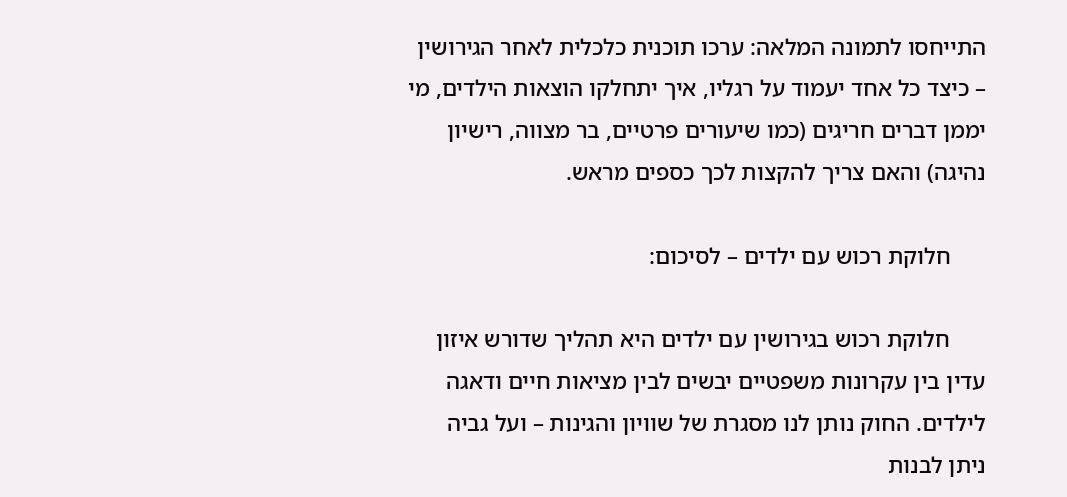התייחסו לתמונה המלאה: ערכו תוכנית כלכלית לאחר הגירושין – כיצד כל אחד יעמוד על רגליו, איך יתחלקו הוצאות הילדים, מי יממן דברים חריגים (כמו שיעורים פרטיים, בר מצווה, רישיון נהיגה) והאם צריך להקצות לכך כספים מראש.

      חלוקת רכוש עם ילדים – לסיכום:

      חלוקת רכוש בגירושין עם ילדים היא תהליך שדורש איזון עדין בין עקרונות משפטיים יבשים לבין מציאות חיים ודאגה לילדים. החוק נותן לנו מסגרת של שוויון והגינות – ועל גביה ניתן לבנות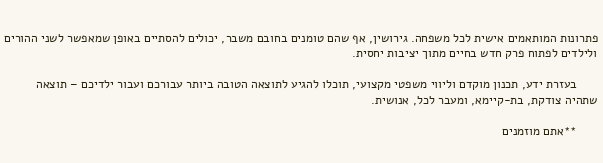פתרונות המותאמים אישית לכל משפחה. גירושין, אף שהם טומנים בחובם משבר, יכולים להסתיים באופן שמאפשר לשני ההורים ולילדים לפתוח פרק חדש בחיים מתוך יציבות יחסית.

      בעזרת ידע, תכנון מוקדם וליווי משפטי מקצועי, תוכלו להגיע לתוצאה הטובה ביותר עבורכם ועבור ילדיכם – תוצאה שתהיה צודקת, בת-קיימא, ומעבר לכל, אנושית.

      **אתם מוזמנים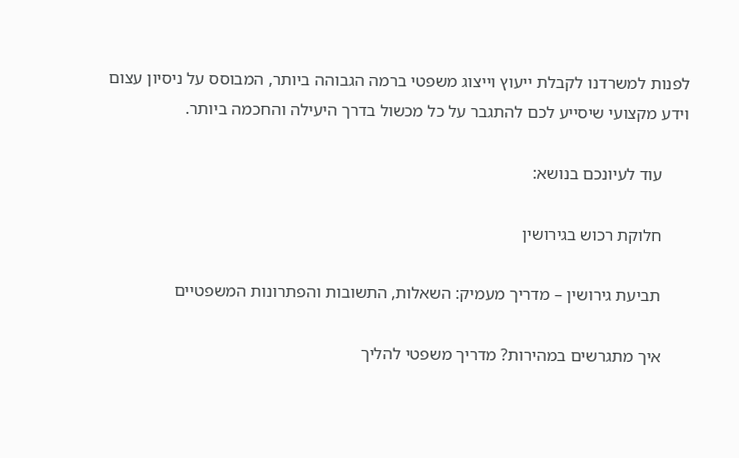לפנות למשרדנו לקבלת ייעוץ וייצוג משפטי ברמה הגבוהה ביותר, המבוסס על ניסיון עצום וידע מקצועי שיסייע לכם להתגבר על כל מכשול בדרך היעילה והחכמה ביותר.

      עוד לעיונכם בנושא:

      חלוקת רכוש בגירושין

      תביעת גירושין – מדריך מעמיק: השאלות, התשובות והפתרונות המשפטיים

      איך מתגרשים במהירות? מדריך משפטי להליך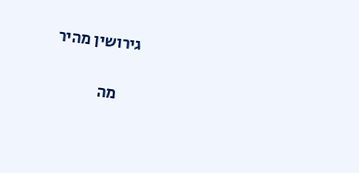גירושין מהיר

      מה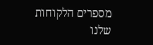מספרים הלקוחות שלנו